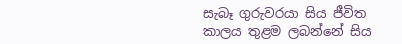සැබෑ ගුරුවරයා සිය ජීවිත කාලය තුළම ලබන්නේ සිය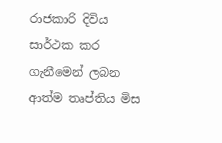රාජකාරි දිවිය සාර්ථක කර ගැනීමෙන් ලබන ආත්ම තෘප්තිය මිස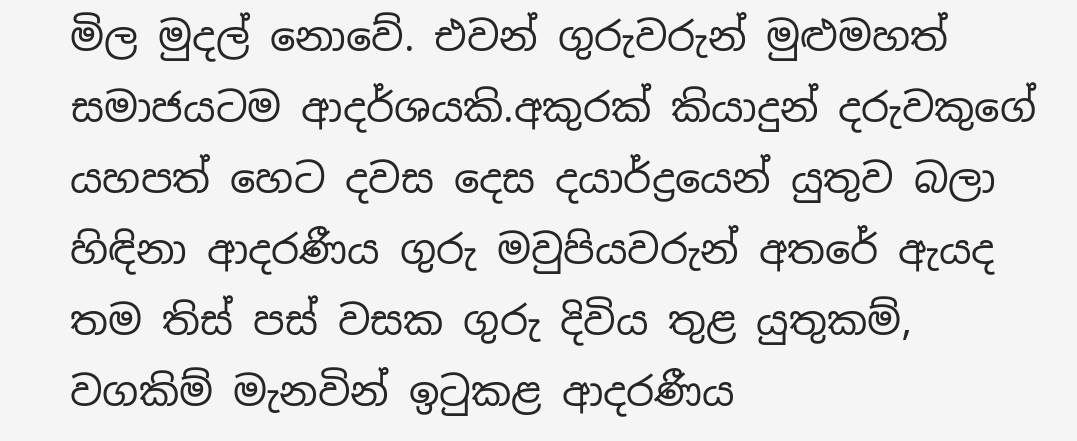මිල මුදල් නොවේ. එවන් ගුරුවරුන් මුළුමහත් සමාජයටම ආදර්ශයකි.අකුරක් කියාදුන් දරුවකුගේ යහපත් හෙට දවස දෙස දයාර්ද්‍රයෙන් යුතුව බලා හිඳිනා ආදරණීය ගුරු මවුපියවරුන් අතරේ ඇයද තම තිස් පස් වසක ගුරු දිවිය තුළ යුතුකම්, වගකිම් මැනවින් ඉටුකළ ආදරණීය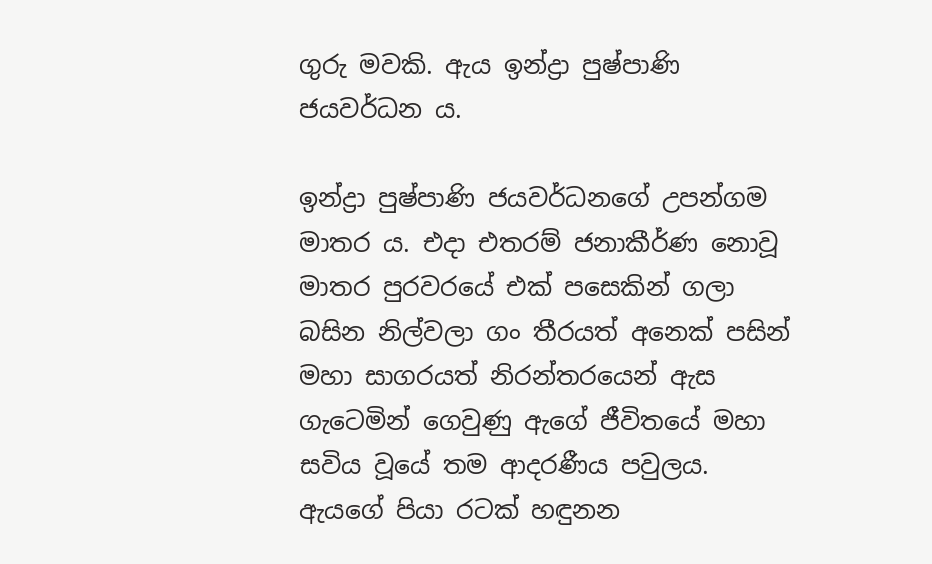ගුරු මවකි. ඇය ඉන්ද්‍රා පුෂ්පාණි ජයවර්ධන ය.

ඉන්ද්‍රා පුෂ්පාණි ජයවර්ධනගේ උපන්ගම මාතර ය. එදා එතරම් ජනාකීර්ණ නොවූ මාතර පුරවරයේ එක් පසෙකින් ගලා බසින නිල්වලා ගං තීරයත් අනෙක් පසින් මහා සාගරයත් නිරන්තරයෙන් ඇස ගැටෙමින් ගෙවුණු ඇගේ ජීවිතයේ මහා සවිය වූයේ තම ආදරණීය පවුලය. ඇයගේ පියා රටක් හඳුනන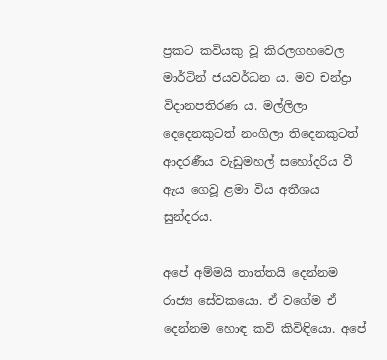ප්‍රකට කවියකු වූ කිරලගහවෙල මාර්ටින් ජයවර්ධන ය. මව චන්ද්‍රා විදානපතිරණ ය. මල්ලිලා දෙදෙනකුටත් නංගිලා තිදෙනකුටත් ආදරණීය වැඩුමහල් සහෝදරිය වී ඇය ගෙවූ ළමා විය අතීශය සුන්දරය.

අපේ අම්මයි තාත්තයි දෙන්නම රාජ්‍ය සේවකයො. ඒ වගේම ඒ දෙන්නම හොඳ කවි කිවිඳියො. අපේ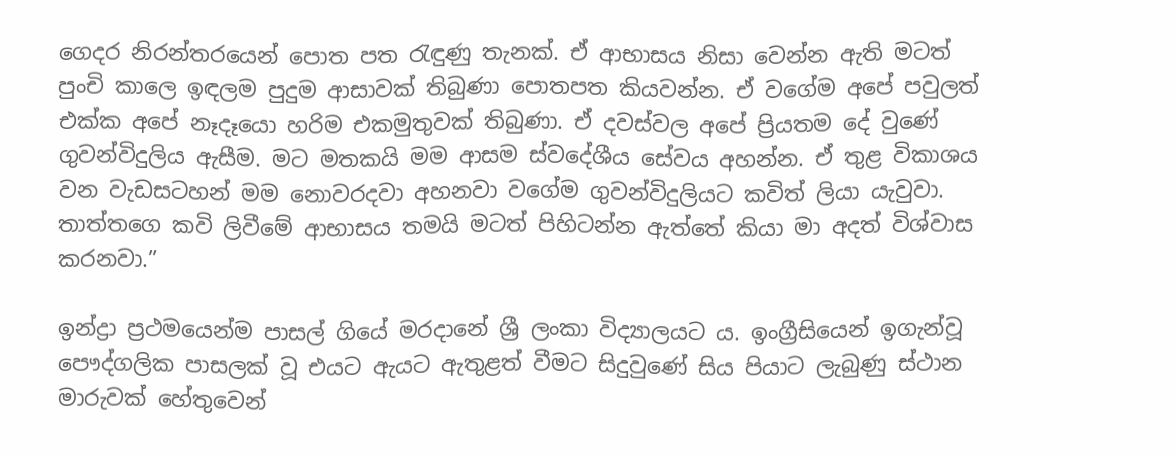ගෙදර නිරන්තරයෙන් පොත පත රැඳුණු තැනක්. ඒ ආභාසය නිසා වෙන්න ඇති මටත් පුංචි කාලෙ ඉඳලම පුදුම ආසාවක් තිබුණා පොතපත කියවන්න. ඒ වගේම අපේ පවුලත් එක්ක අපේ නෑදෑයො හරිම එකමුතුවක් තිබුණා. ඒ දවස්වල අපේ ප්‍රියතම දේ වුණේ ගුවන්විදුලිය ඇසීම. මට මතකයි මම ආසම ස්වදේශීය සේවය අහන්න. ඒ තුළ විකාශය වන වැඩසටහන් මම නොවරදවා අහනවා වගේම ගුවන්විදුලියට කවිත් ලියා යැවුවා. තාත්තගෙ කවි ලිවීමේ ආභාසය තමයි මටත් පිහිටන්න ඇත්තේ කියා මා අදත් විශ්වාස කරනවා.”

ඉන්ද්‍රා ප්‍රථමයෙන්ම පාසල් ගියේ මරදානේ ශ්‍රී ලංකා විද්‍යාලයට ය. ඉංග්‍රීසියෙන් ඉගැන්වූ පෞද්ගලික පාසලක් වූ එයට ඇයට ඇතුළත් වීමට සිදුවුණේ සිය පියාට ලැබුණු ස්ථාන මාරුවක් හේතුවෙන්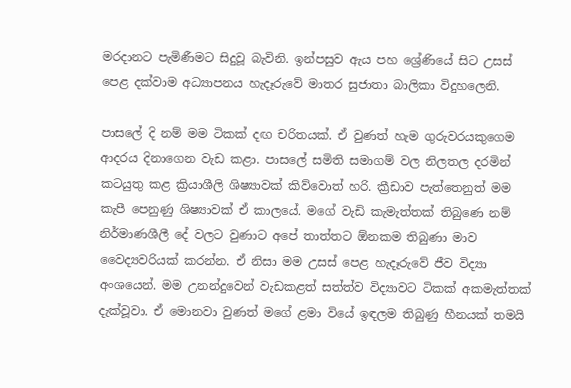මරදානට පැමිණීමට සිදුවූ බැවිනි. ඉන්පසුව ඇය පහ ශ්‍රේණියේ සිට උසස් පෙළ දක්වාම අධ්‍යාපනය හැදෑරුවේ මාතර සුජාතා බාලිකා විදුහලෙනි.

පාසලේ දි නම් මම ටිකක් දඟ චරිතයක්. ඒ වුණත් හැම ගුරුවරයකුගෙම ආදරය දිනාගෙන වැඩ කළා. පාසලේ සමිති සමාගම් වල නිලතල දරමින් කටයුතු කළ ක්‍රියාශීලි ශිෂ්‍යාවක් කිව්වොත් හරි. ක්‍රීඩාව පැත්තෙනුත් මම කැපී පෙනුණු ශිෂ්‍යාවක් ඒ කාලයේ. මගේ වැඩි කැමැත්තක් තිබුණෙ නම් නිර්මාණශීලී දේ වලට වුණාට අපේ තාත්තට ඕනකම තිබුණා මාව වෛද්‍යවරියක් කරන්න. ඒ නිසා මම උසස් පෙළ හැදෑරුවේ ජීව විද්‍යා අංශයෙන්. මම උනන්දුවෙන් වැඩකළත් සත්ත්ව විද්‍යාවට ටිකක් අකමැත්තක් දැක්වූවා. ඒ මොනවා වුණත් මගේ ළමා වියේ ඉඳලම තිබුණු හීනයක් තමයි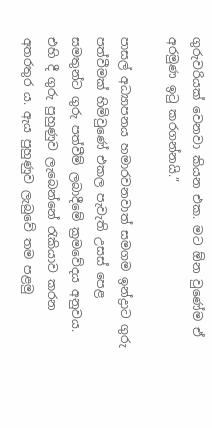ගුරුවරියක් වෙනවා කියන එක. මට ඕන වුණේම ඒ අරමුණ ඉටු කරගන්නයි.”

පාසල් අධ්‍යාපනය හමාරවනවාත් සමගම ඉන්ද්‍රාට ගුරු පත්වීමක් හිමිවුණේ එකල පැවැති උසස් පෙළ සමතුන්ට ගුරු පත්වීම් ලබාදීමේ ක්‍රමවේදය අනුවය. එහි දී ගුරු පුහුණුව ලැබෙන්නේ රැකියාව කරන අතරතුර ය. ඇය පුහුණුව ලැබුවේ තම පළමු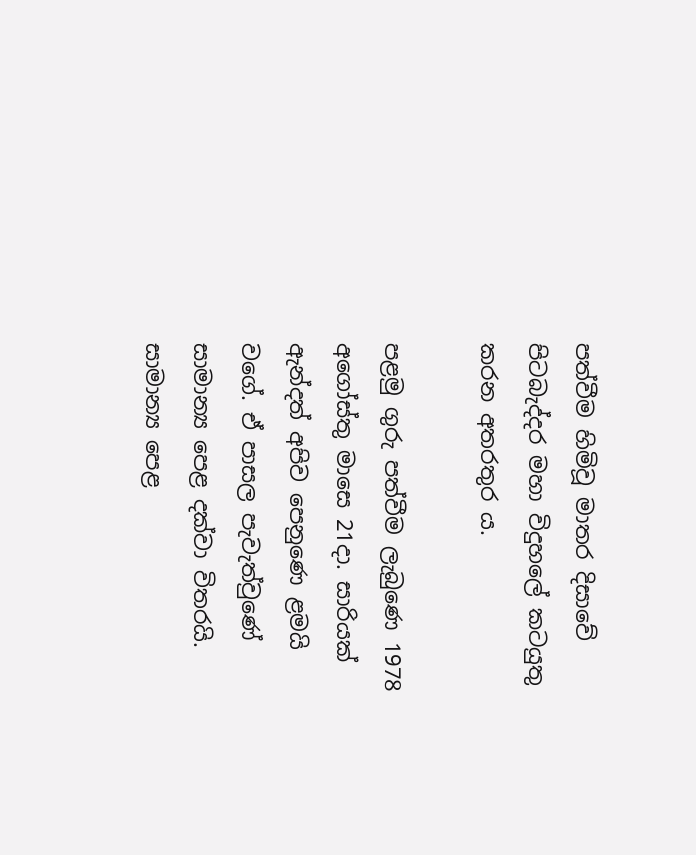පත්වීම හිමිවූ මාතර දිසාවේ පිටබැද්දර මහා විදුහලේ කටයුතු කරන අතරතුර ය.

පළමු ගුරු පත්වීම ලැබුණෙ 1978 අගෝස්තු මාසෙ 21දා. සාරියක් ඇන්දත් අපිව පෙනුණෙ ළමයි වගේ. ඒ පාසල පැවැත්වුණේ සාමාන්‍ය පෙළ දක්වා විතරයි. සාමාන්‍ය පෙළ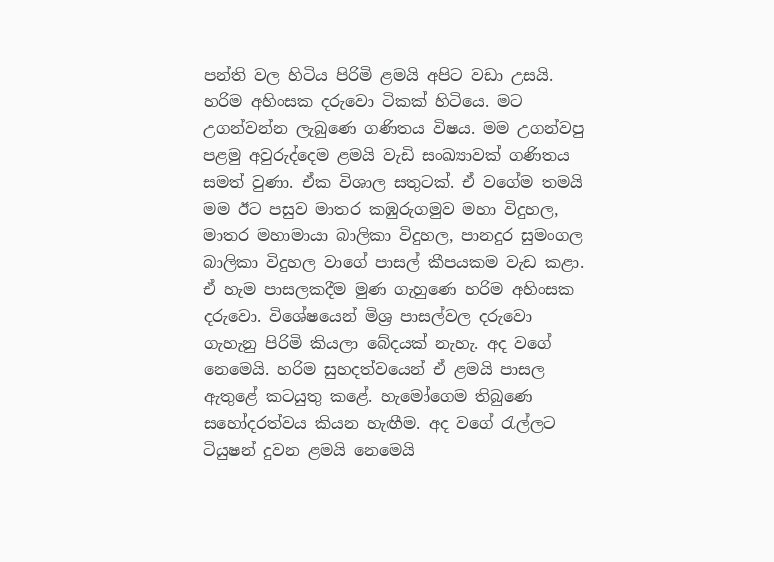පන්ති වල හිටිය පිරිමි ළමයි අපිට වඩා ‌උසයි. හරිම අහිංසක දරුවො ටිකක් හිටියෙ. මට උගන්වන්න ලැබුණෙ ගණිතය විෂය. මම උගන්වපු පළමු අවුරුද්දෙම ළමයි වැඩි සංඛ්‍යාවක් ගණිතය සමත් වුණා. ඒක විශාල සතුටක්. ඒ වගේම තමයි මම ඊට පසුව මාතර කඹුරුගමුව මහා විදුහල, මාතර මහාමායා බාලිකා විදුහල, පානදුර සුමංගල බාලිකා විදුහල වාගේ පාසල් කීපයකම වැඩ කළා. ඒ හැම පාසලකදීම මුණ ගැහුණෙ හරිම අහිංසක දරුවො. විශේෂයෙන් මිශ්‍ර පාසල්වල දරුවො ගැහැනු පිරිමි කියලා බේදයක් නැහැ. අද වගේ නෙමෙයි. හරිම සුහදත්වයෙන් ඒ ළමයි පාසල ඇතුළේ කටයුතු කළේ. හැමෝගෙම තිබුණෙ සහෝදරත්වය කියන හැඟීම. අද වගේ රැල්ලට ටියුෂන් දුවන ළමයි නෙමෙයි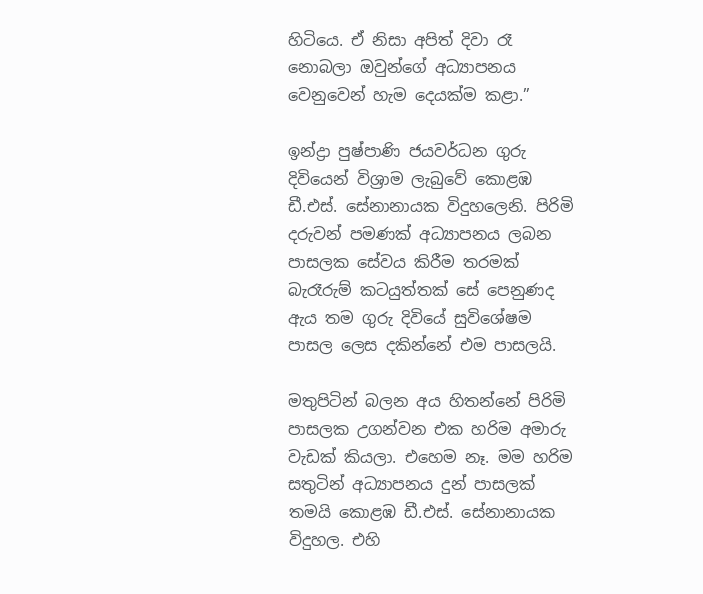හිටියෙ. ඒ නිසා අපිත් දිවා රෑ නොබලා ඔවුන්ගේ අධ්‍යාපනය වෙනුවෙන් හැම දෙයක්ම කළා.”

ඉන්ද්‍රා පුෂ්පාණි ජයවර්ධන ගුරු දිවියෙන් විශ්‍රාම ලැබුවේ කොළඹ ඩී.එස්. සේනානායක විදුහලෙනි. පිරිමි දරුවන් පමණක් අධ්‍යාපනය ලබන පාසලක සේවය කිරීම තරමක් බැරෑරුම් කටයුත්තක් සේ පෙනුණද ඇය තම ගුරු දිවියේ සුවිශේෂම පාසල ලෙස දකින්නේ එම පාසලයි.

මතුපිටින් බලන අය හිතන්නේ පිරිමි පාසලක උගන්වන එක හරිම අමාරු වැඩක් කියලා. එහෙම නෑ. මම හරිම සතුටින් අධ්‍යාපනය දුන් පාසලක් තමයි කොළඹ ඩී.එස්. සේනානායක විදුහල. එහි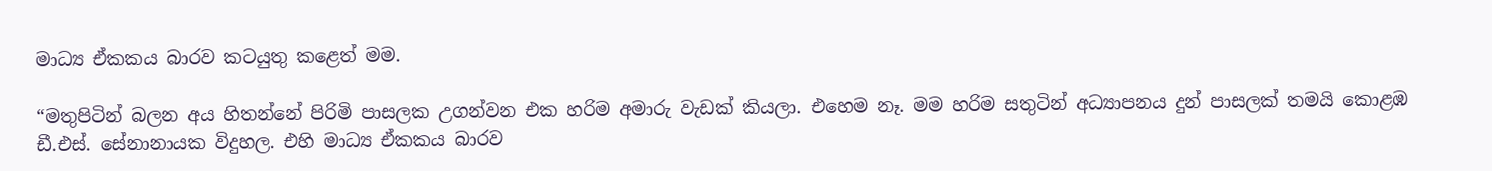මාධ්‍ය ඒකකය බාරව කටයුතු කළෙත් මම.

“මතුපිටින් බලන අය හිතන්නේ පිරිමි පාසලක උගන්වන එක හරිම අමාරු වැඩක් කියලා. එහෙම නෑ. මම හරිම සතුටින් අධ්‍යාපනය දුන් පාසලක් තමයි කොළඹ ඩී.එස්. සේනානායක විදුහල. එහි මාධ්‍ය ඒකකය බාරව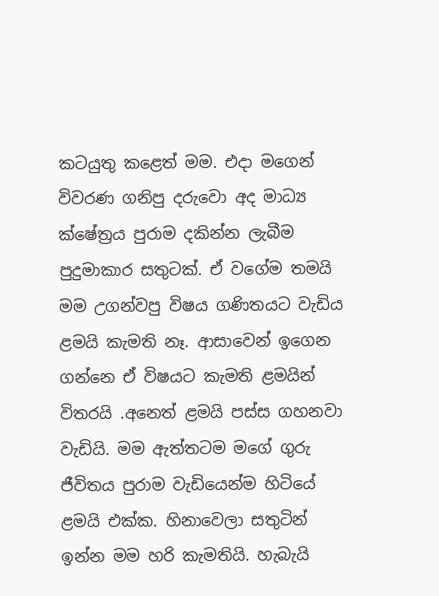කටයුතු කළෙත් මම. එදා මගෙන් විවරණ ගනිපු දරුවො අද මාධ්‍ය ක්ෂේත්‍රය පුරාම දකින්න ලැබීම පුදුමාකාර සතුටක්. ඒ වගේම තමයි මම උගන්වපු විෂය ගණිතයට වැඩිය ළමයි කැමති නෑ. ආසාවෙන් ඉගෙන ගන්නෙ ඒ විෂයට කැමති ළමයින් විතරයි .අනෙත් ළමයි පස්ස ගහනවා වැඩියි. මම ඇත්තටම මගේ ගුරු ජීවිතය පුරාම වැඩියෙන්ම හිටියේ ළමයි එක්ක. හිනාවෙලා සතුටින් ඉන්න මම හරි කැමතියි. හැබැයි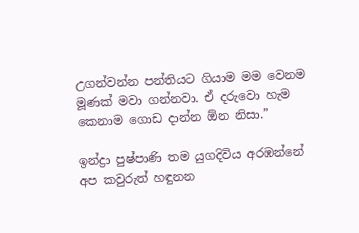උගන්වන්න පන්තියට ගියාම මම වෙනම මූණක් මවා ගන්නවා. ඒ දරුවො හැම කෙනාම ගොඩ දාන්න ඕන නිසා.”

ඉන්ද්‍රා පුෂ්පාණි තම යුගදිවිය අරඹන්නේ අප කවුරුත් හඳුනන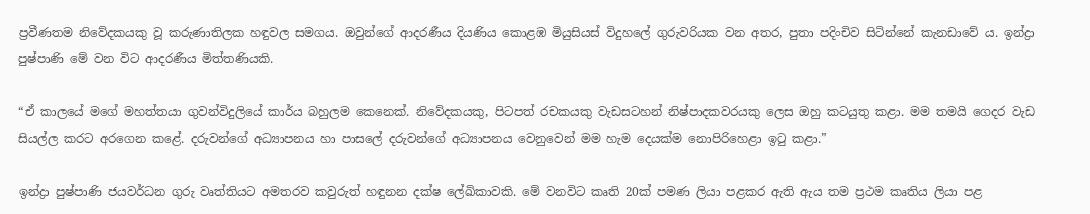ප්‍රවීණතම නිවේදකයකු වූ කරුණාතිලක හඳුවල සමගය. ඔවුන්ගේ ආදරණීය දියණිය කොළඹ මියුසියස් විදුහලේ ගුරුවරියක වන අතර, පුතා පදිංචිව සිටින්නේ කැනඩාවේ ය. ඉන්ද්‍රා පුෂ්පාණි මේ වන විට ආදරණීය මිත්තණියකි.

“ඒ කාලයේ මගේ මහත්තයා ගුවන්විදුලියේ කාර්ය බහුලම කෙනෙක්. නිවේදකයකු, පිටපත් රචකයකු වැඩසටහන් නිෂ්පාදකවරයකු ලෙස ඔහු කටයුතු කළා. මම තමයි ගෙදර වැඩ සියල්ල කරට අරගෙන කළේ. දරුවන්ගේ අධ්‍යාපනය හා පාසලේ දරුවන්ගේ අධ්‍යාපනය වෙනුවෙන් මම හැම දෙයක්ම නොපිරිහෙළා ඉටු කළා.”

ඉන්ද්‍රා පුෂ්පාණි ජයවර්ධන ගුරු වෘත්තියට අමතරව කවුරුත් හඳුනන දක්ෂ ලේඛිකාවකි. මේ වනවිට කෘති 20ක් පමණ ලියා පළකර ඇති ඇය තම ප්‍රථම කෘතිය ලියා පළ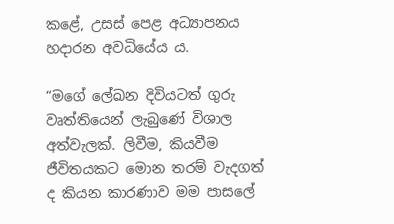කළේ, උසස් පෙළ අධ්‍යාපනය හදාරන අවධියේය ය.

“මගේ ලේඛන දිවියටත් ගුරු වෘත්තියෙන් ලැබුණේ විශාල අත්වැලක්. ලිවීම, කියවීම ජීවිතයකට මොන තරම් වැදගත් ද කියන කාරණාව මම පාසලේ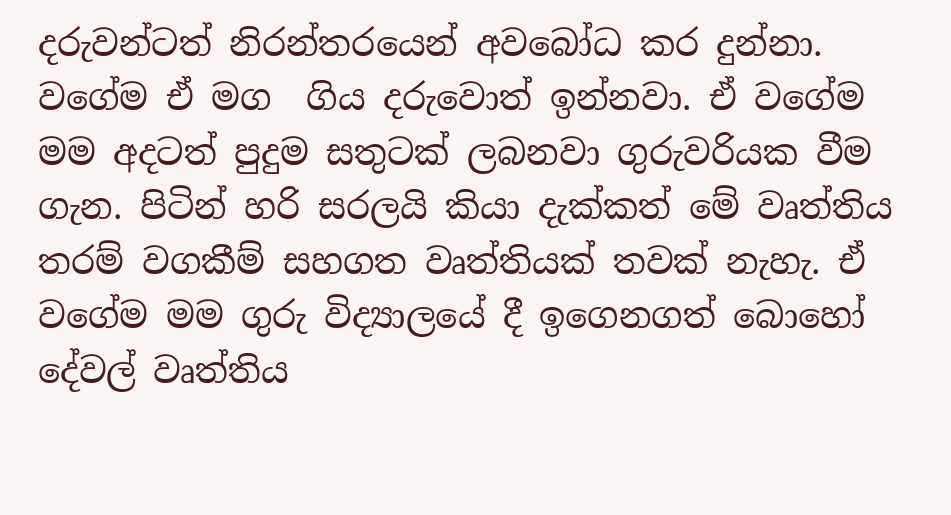දරුවන්ටත් නිරන්තරයෙන් අවබෝධ කර දුන්නා. වගේම ඒ මග  ගිය දරුවොත් ඉන්නවා. ඒ වගේම මම අදටත් පුදුම සතුටක් ලබනවා ගුරුවරියක වීම ගැන. පිටින් හරි සරලයි කියා දැක්කත් මේ වෘත්තිය තරම් වගකීම් සහගත වෘත්තියක් තවක් නැහැ. ඒ වගේම මම ගුරු විද්‍යාලයේ දී ඉගෙනගත් බොහෝ දේවල් වෘත්තිය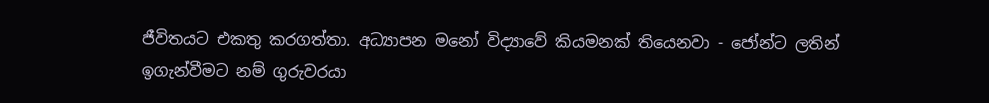ජීවිතයට එකතු කරගත්තා. අධ්‍යාපන මනෝ විද්‍යාවේ කියමනක් තියෙනවා - ජෝන්ට ලතින් ඉගැන්වීමට නම් ගුරුවරයා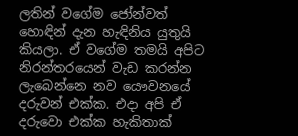ලතින් වගේම ජෝන්වත් හොඳින් දැන හැඳිනිය යුතුයි කියලා. ඒ වගේම තමයි අපිට නිරන්තරයෙන් වැඩ කරන්න ලැබෙන්නෙ නව යෞවනයේ දරුවන් එක්ක. එදා අපි ඒ දරුවො එක්ක හැකිතාක්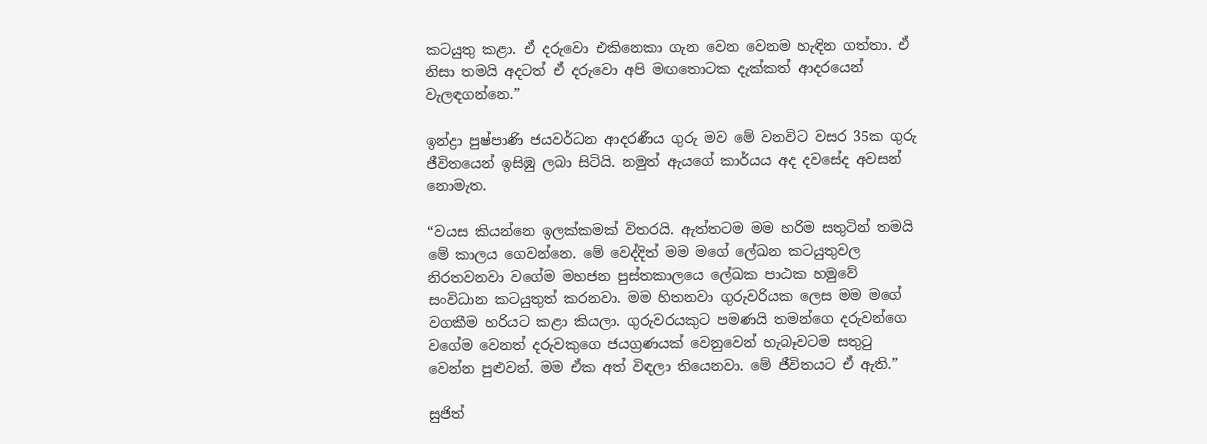කටයුතු කළා. ඒ දරුවො එකිනෙකා ගැන වෙන වෙනම හැඳින ගත්තා. ඒ නිසා තමයි අදටත් ඒ දරුවො අපි මඟතොටක දැක්කත් ආදරයෙන් වැලඳගන්නෙ.”

ඉන්ද්‍රා පුෂ්පාණි ජයවර්ධන ආදරණීය ගුරු මව මේ වනවිට වසර 35ක ගුරු ජීවිතයෙන් ඉසිඹු ලබා සිටියි. නමුත් ඇයගේ කාර්යය අද දවසේද අවසන් නොමැත.

“වයස කියන්නෙ ඉලක්කමක් විතරයි. ඇත්තටම මම හරිම සතුටින් තමයි මේ කාලය ගෙවන්නෙ. මේ වෙද්දිත් මම මගේ ලේඛන කටයුතුවල නිරතවනවා වගේම මහජන පුස්තකාලයෙ ලේඛක පාඨක හමුවේ සංවිධාන කටයුතුත් කරනවා. මම හිතනවා ගුරුවරියක ලෙස මම මගේ වගකීම හරියට කළා කියලා. ගුරුවරයකුට පමණයි තමන්ගෙ දරුවන්ගෙ වගේම වෙනත් දරුවකුගෙ ජයග්‍රණයක් වෙනුවෙන් හැබෑවටම සතුටු වෙන්න පුළුවන්. මම ඒක අත් විඳලා තියෙනවා. මේ ජීවිතයට ඒ ඇති.”

සුජිත්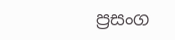ප්‍රසංග